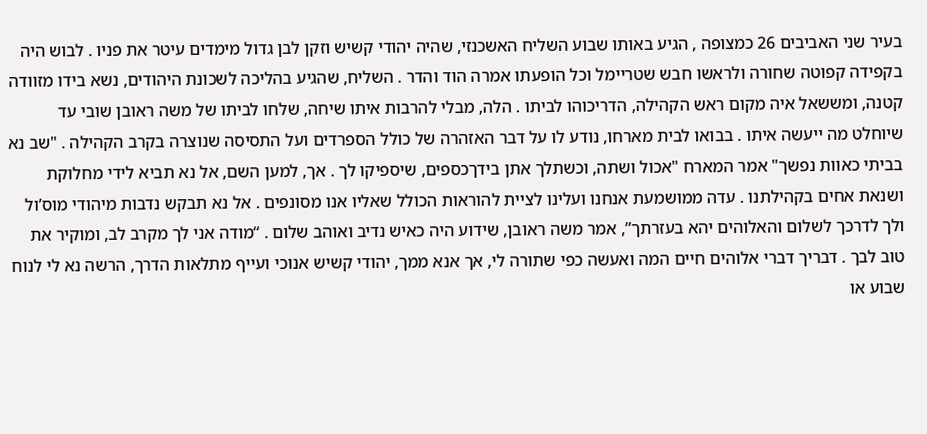בעיר שני האביבים 26 כמצופה , הגיע באותו שבוע השליח האשכנזי, שהיה יהודי קשיש וזקן לבן גדול מימדים עיטר את פניו . לבוש היה בקפידה קפוטה שחורה ולראשו חבש שטריימל וכל הופעתו אמרה הוד והדר . השליח, שהגיע בהליכה לשכונת היהודים, נשא בידו מזוודה קטנה, ומששאל איה מקום ראש הקהילה, הדריכוהו לביתו . הלה, מבלי להרבות איתו שיחה, שלחו לביתו של משה ראובן שובי עד שיוחלט מה ייעשה איתו . בבואו לבית מארחו, נודע לו על דבר האזהרה של כולל הספרדים ועל התסיסה שנוצרה בקרב הקהילה . "שב נא בביתי כאוות נפשך" אמר המארח "אכול ושתה, וכשתלך אתן בידךכספים, שיספיקו לך . אך, למען השם, אל נא תביא לידי מחלוקת ושנאת אחים בקהילתנו . עדה ממושמעת אנחנו ועלינו לציית להוראות הכולל שאליו אנו מסונפים . אל נא תבקש נדבות מיהודי מוס’ול ולך לדרכך לשלום והאלוהים יהא בעזרתך”, אמר משה ראובן, שידוע היה כאיש נדיב ואוהב שלום . “מודה אני לך מקרב לב, ומוקיר את טוב לבך . דבריך דברי אלוהים חיים המה ואעשה כפי שתורה לי, אך אנא ממך, יהודי קשיש אנוכי ועייף מתלאות הדרך, הרשה נא לי לנוח שבוע או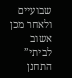שבועיים ולאחר מכן אשוב לביתי” התחנן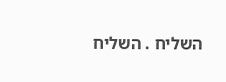השליח . השליח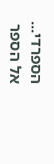הספרדי...
אל הספר